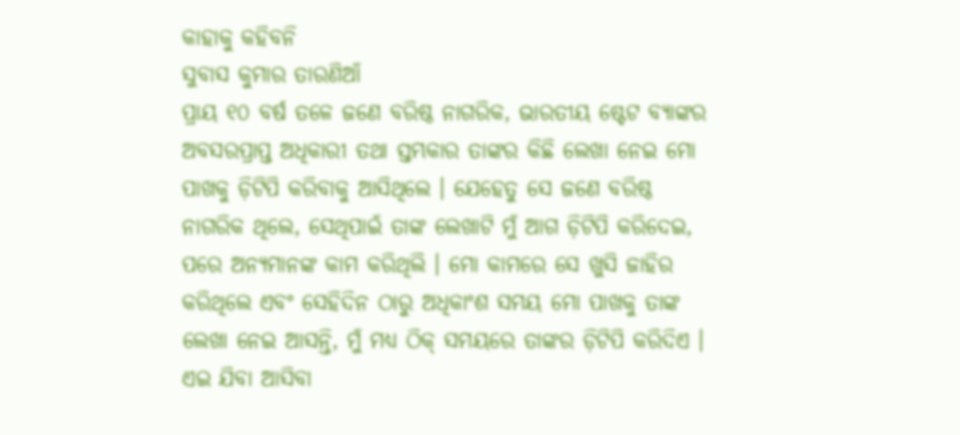କାହାକୁ କହିବନି
ସୁବାସ କୁମାର ତାରଣିଆଁ
ପ୍ରାୟ ୧୦ ବର୍ଷ ତଳେ ଜଣେ ବରିଷ୍ଠ ନାଗରିକ, ଭାରତୀୟ ଷ୍ଟେଟ ବ୍ୟାଙ୍କର ଅବସରପ୍ରାପ୍ତ ଅଧିକାରୀ ତଥା ସ୍ତମ୍ଭକାର ତାଙ୍କର କିଛି ଲେଖା ନେଇ ମୋ ପାଖକୁ ଡ଼ିଟିପି କରିବାକୁ ଆସିଥିଲେ । ଯେହେତୁ ସେ ଜଣେ ବରିଷ୍ଠ ନାଗରିକ ଥିଲେ, ସେଥିପାଇଁ ତାଙ୍କ ଲେଖାଟି ମୁଁ ଆଗ ଡ଼ିଟିପି କରିଦେଇ, ପରେ ଅନ୍ୟମାନଙ୍କ କାମ କରିଥିଲି । ମୋ କାମରେ ସେ ଖୁସି ଜାହିର କରିଥିଲେ ଏବଂ ସେହିଦିନ ଠାରୁ ଅଧିକାଂଶ ସମୟ ମୋ ପାଖକୁ ତାଙ୍କ ଲେଖା ନେଇ ଆସନ୍ତି, ମୁଁ ମଧ୍ୟ ଠିକ୍ ସମୟରେ ତାଙ୍କର ଡ଼ିଟିପି କରିଦିଏ । ଏଇ ଯିବା ଆସିବା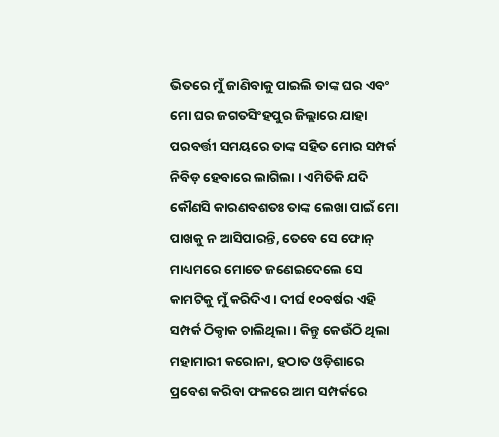ଭିତରେ ମୁଁ ଜାଣିବାକୁ ପାଇଲି ତାଙ୍କ ଘର ଏବଂ ମୋ ଘର ଜଗତସିଂହପୁର ଜିଲ୍ଲାରେ ଯାହା ପରବର୍ତ୍ତୀ ସମୟରେ ତାଙ୍କ ସହିତ ମୋର ସମ୍ପର୍କ ନିବିଡ଼ ହେବାରେ ଲାଗିଲା । ଏମିତିକି ଯଦି କୌଣସି କାରଣବଶତଃ ତାଙ୍କ ଲେଖା ପାଇଁ ମୋ ପାଖକୁ ନ ଆସିପାରନ୍ତି, ତେବେ ସେ ଫୋନ୍ ମାଧ୍ୟମରେ ମୋତେ ଜଣେଇଦେଲେ ସେ କାମଟିକୁ ମୁଁ କରିଦିଏ । ଦୀର୍ଘ ୧୦ବର୍ଷର ଏହି ସମ୍ପର୍କ ଠିକ୍ଠାକ ଚାଲିଥିଲା । କିନ୍ତୁ କେଉଁଠି ଥିଲା ମହାମାରୀ କରୋନା, ହଠାତ ଓଡ଼ିଶାରେ ପ୍ରବେଶ କରିବା ଫଳରେ ଆମ ସମ୍ପର୍କରେ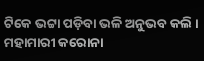ଟିକେ ଭଟ୍ଟା ପଡ଼ିବା ଭଳି ଅନୁଭବ କଲି । ମହାମାରୀ କରୋନା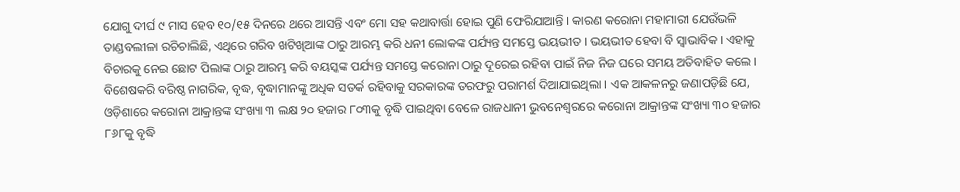ଯୋଗୁ ଦୀର୍ଘ ୯ ମାସ ହେବ ୧୦/୧୫ ଦିନରେ ଥରେ ଆସନ୍ତି ଏବଂ ମୋ ସହ କଥାବାର୍ତ୍ତା ହୋଇ ପୁଣି ଫେରିଯାଆନ୍ତି । କାରଣ କରୋନା ମହାମାରୀ ଯେଉଁଭଳି ତାଣ୍ଡବଲୀଳା ରଚିଚାଲିଛି, ଏଥିରେ ଗରିବ ଖଟିଖିଆଙ୍କ ଠାରୁ ଆରମ୍ଭ କରି ଧନୀ ଲୋକଙ୍କ ପର୍ଯ୍ୟନ୍ତ ସମସ୍ତେ ଭୟଭୀତ । ଭୟଭୀତ ହେବା ବି ସ୍ୱାଭାବିକ । ଏହାକୁ ବିଚାରକୁ ନେଇ ଛୋଟ ପିଲାଙ୍କ ଠାରୁ ଆରମ୍ଭ କରି ବୟସ୍କଙ୍କ ପର୍ଯ୍ୟନ୍ତ ସମସ୍ତେ କରୋନା ଠାରୁ ଦୂରେଇ ରହିବା ପାଇଁ ନିଜ ନିଜ ଘରେ ସମୟ ଅତିବାହିତ କଲେ । ବିଶେଷକରି ବରିଷ୍ଠ ନାଗରିକ, ବୃଦ୍ଧ, ବୃଦ୍ଧାମାନଙ୍କୁ ଅଧିକ ସତର୍କ ରହିବାକୁ ସରକାରଙ୍କ ତରଫରୁ ପରାମର୍ଶ ଦିଆଯାଇଥିଲା । ଏକ ଆକଳନରୁ ଜଣାପଡ଼ିଛି ଯେ, ଓଡ଼ିଶାରେ କରୋନା ଆକ୍ରାନ୍ତଙ୍କ ସଂଖ୍ୟା ୩ ଲକ୍ଷ ୨୦ ହଜାର ୮୦୩କୁ ବୃଦ୍ଧି ପାଇଥିବା ବେଳେ ରାଜଧାନୀ ଭୁବନେଶ୍ୱରରେ କରୋନା ଆକ୍ରାନ୍ତଙ୍କ ସଂଖ୍ୟା ୩୦ ହଜାର ୮୬୮କୁ ବୃଦ୍ଧି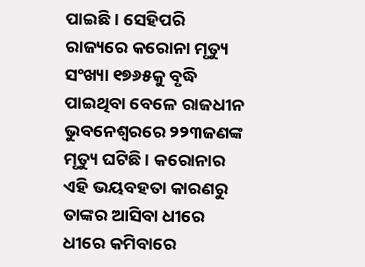ପାଇଛି । ସେହିପରି ରାଜ୍ୟରେ କରୋନା ମୃତ୍ୟୁ ସଂଖ୍ୟା ୧୭୬୫କୁ ବୃଦ୍ଧି ପାଇଥିବା ବେଳେ ରାଜଧୀନ ଭୁବନେଶ୍ୱରରେ ୨୨୩ଜଣଙ୍କ ମୃତ୍ୟୁ ଘଟିଛି । କରୋନାର ଏହି ଭୟବହତା କାରଣରୁ ତାଙ୍କର ଆସିବା ଧୀରେ ଧୀରେ କମିବାରେ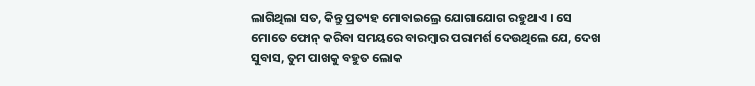ଲାଗିଥିଲା ସତ, କିନ୍ତୁ ପ୍ରତ୍ୟହ ମୋବାଇଲ୍ରେ ଯୋଗାଯୋଗ ରହୁଥାଏ । ସେ ମୋତେ ଫୋନ୍ କରିବା ସମୟରେ ବାରମ୍ବାର ପରାମର୍ଶ ଦେଉଥିଲେ ଯେ, ଦେଖ ସୁବାସ, ତୁମ ପାଖକୁ ବହୁତ ଲୋକ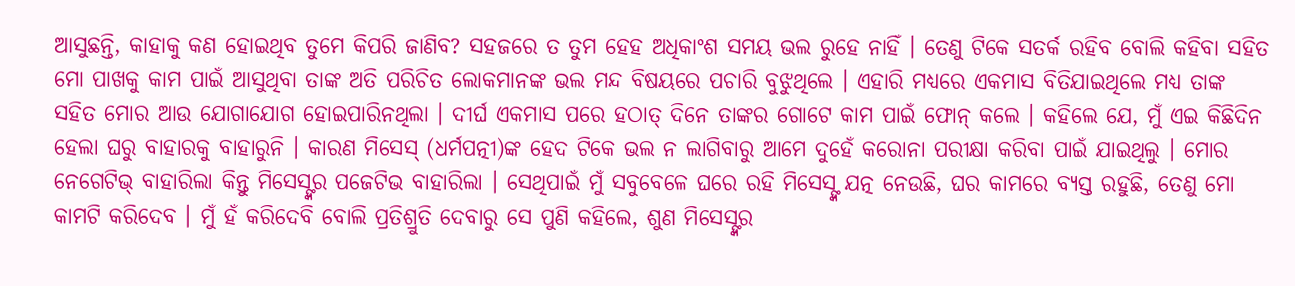ଆସୁଛନ୍ତି, କାହାକୁ କଣ ହୋଇଥିବ ତୁମେ କିପରି ଜାଣିବ? ସହଜରେ ତ ତୁମ ହେହ ଅଧିକାଂଶ ସମୟ ଭଲ ରୁହେ ନାହିଁ । ତେଣୁ ଟିକେ ସତର୍କ ରହିବ ବୋଲି କହିବା ସହିତ ମୋ ପାଖକୁ କାମ ପାଇଁ ଆସୁଥିବା ତାଙ୍କ ଅତି ପରିଚିତ ଲୋକମାନଙ୍କ ଭଲ ମନ୍ଦ ବିଷୟରେ ପଚାରି ବୁଝୁଥିଲେ । ଏହାରି ମଧ୍ୟରେ ଏକମାସ ବିତିଯାଇଥିଲେ ମଧ୍ୟ ତାଙ୍କ ସହିତ ମୋର ଆଉ ଯୋଗାଯୋଗ ହୋଇପାରିନଥିଲା । ଦୀର୍ଘ ଏକମାସ ପରେ ହଠାତ୍ ଦିନେ ତାଙ୍କର ଗୋଟେ କାମ ପାଇଁ ଫୋନ୍ କଲେ । କହିଲେ ଯେ, ମୁଁ ଏଇ କିଛିଦିନ ହେଲା ଘରୁ ବାହାରକୁ ବାହାରୁନି । କାରଣ ମିସେସ୍ (ଧର୍ମପତ୍ନୀ)ଙ୍କ ହେଦ ଟିକେ ଭଲ ନ ଲାଗିବାରୁ ଆମେ ଦୁହେଁ କରୋନା ପରୀକ୍ଷା କରିବା ପାଇଁ ଯାଇଥିଲୁ । ମୋର ନେଗେଟିଭ୍ ବାହାରିଲା କିନ୍ତୁ ମିସେସ୍ଙ୍କର ପଜେଟିଭ ବାହାରିଲା । ସେଥିପାଇଁ ମୁଁ ସବୁବେଳେ ଘରେ ରହି ମିସେସ୍ଙ୍କ ଯତ୍ନ ନେଉଛି, ଘର କାମରେ ବ୍ୟସ୍ତ ରହୁଛି, ତେଣୁ ମୋ କାମଟି କରିଦେବ । ମୁଁ ହଁ କରିଦେବି ବୋଲି ପ୍ରତିଶ୍ରୁତି ଦେବାରୁ ସେ ପୁଣି କହିଲେ, ଶୁଣ ମିସେସ୍ଙ୍କର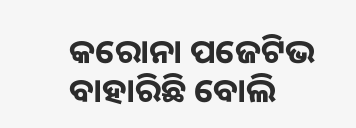କରୋନା ପଜେଟିଭ ବାହାରିଛି ବୋଲି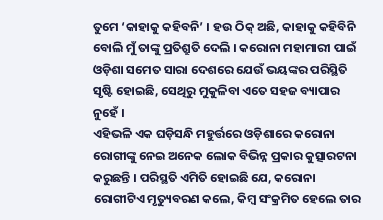ତୁମେ ‘କାହାକୁ କହିବନି’ । ହଉ ଠିକ୍ ଅଛି, କାହାକୁ କହିବିନି ବୋଲି ମୁଁ ତାଙ୍କୁ ପ୍ରତିଶ୍ରୁତି ଦେଲି । କରୋନା ମହାମାରୀ ପାଇଁ ଓଡ଼ିଶା ସମେତ ସାରା ଦେଶରେ ଯେଉଁ ଭୟଙ୍କର ପରିସ୍ଥିତି ସୃଷ୍ଟି ହୋଇଛି, ସେଥିରୁ ମୁକୁଳିବା ଏତେ ସହଜ ବ୍ୟାପାର ନୁହେଁ ।
ଏହିଭଳି ଏକ ଘଡ଼ିସନ୍ଧି ମହୁର୍ତ୍ତରେ ଓଡ଼ିଶାରେ କରୋନା ରୋଗୀଙ୍କୁ ନେଇ ଅନେକ ଲୋକ ବିଭିନ୍ନ ପ୍ରକାର କୁତ୍ସାରଟନା କରୁଛନ୍ତି । ପରିସ୍ଥତି ଏମିତି ହୋଇଛି ଯେ, କରୋନା ରୋଗୀଟିଏ ମୃତ୍ୟୁବରଣ କଲେ, କିମ୍ବ ସଂକ୍ରମିତ ହେଲେ ତାର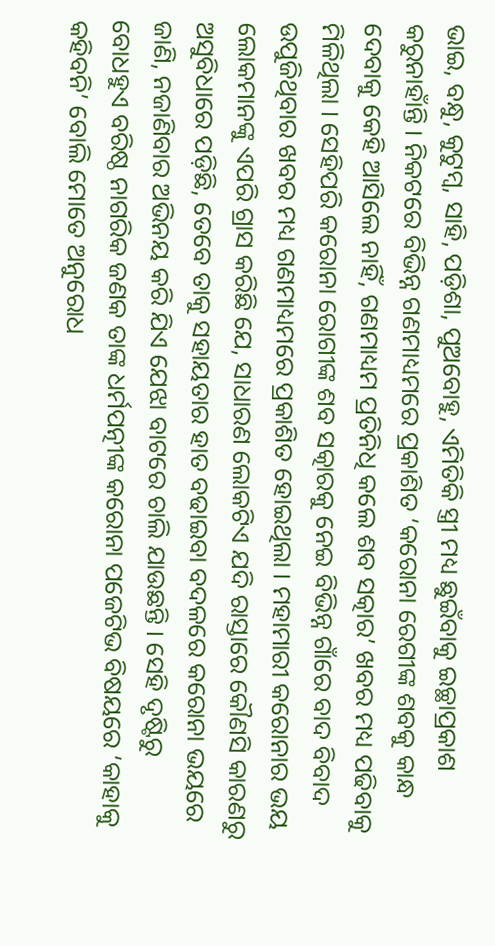ଭାଇ, ବନ୍ଧୁ, କୁଟୁମ୍ବ, ସାହି, ପଡ଼ିଶା, ପୁଅବୋହୁ, ଏମିତିକି ସ୍ତ୍ରୀ ମଧ୍ୟ ଛୁଇଁବାକୁ ଇଚ୍ଛାପ୍ରକାଶ କରୁନାହାଁନ୍ତି । ନିକଟରେ ବିଭିନ୍ନ ଗଣମାଧ୍ୟମରେ ପ୍ରକାଶିତ ‘କରୋନା ରେଗୀଙ୍କ ଶବକୁ କାନ୍ଧ ଦେବାକୁ କେହି ଆସିଲେ ନାହିଁ, ଗଣମାଧ୍ୟମ ପ୍ରତିନିଧି କଲେ ଶବ ସତ୍କାର’ ଖବର ମଧ୍ୟ ପଢିବାକୁ ମିଳିଥିଲା । ସେହିପରି କରୋନା ରୋଗୀଙ୍କ ଶବ ସତ୍କାରକୁ ନେଇ ବିଭିନ୍ନ ଗାଁରେ ବାଦ ବିବାଦ ଉପୁଜିଥିବାର ଖବର ମଧ୍ୟ ଗଣମାଧ୍ୟମରେ ପ୍ରକାଶିତ ହୋଇଥିଲା । ମହାମାରୀ କରୋନାର ଭୟ ଲୋକମାନଙ୍କୁ ଏପରି ଗ୍ରାସ କରିଛି ଯେ, ସାଧାରଣ ଲୋକଟିଏ ଯଦି ରାସ୍ତାରେ କୌଣସି କାରଣରୁ ଅସୁବିଧାରେ ପଡ଼ିଛି, ତେବେ ତାକୁ ସହାୟତାର ହାତ ବଢାଇବା ବଦଳରେ କରୋନା ଭୟରେ ଜାଣି, ନଜାଣିବାର ଅଭିନୟ କରି ଯିଏ ଯେଝା ବାଟରେ ଚାଲି ଯାଉଛନ୍ତି । ସେହି ଦୃଷ୍ଟିରୁ ବୋଧହୁଏ ବରିଷ୍ଠ ନାଗରିକ ଜଣକ ତାଙ୍କ ଧର୍ମପତ୍ନୀଙ୍କ କରୋନା ପଜେଟିଭ ବିଷୟରେ ‘କାହାକୁ କହିବନି’ ବୋଲି ମୋତେ ଅନୁରୋଧ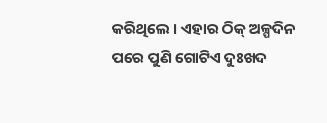କରିଥିଲେ । ଏହାର ଠିକ୍ ଅଳ୍ପଦିନ ପରେ ପୁଣି ଗୋଟିଏ ଦୁଃଖଦ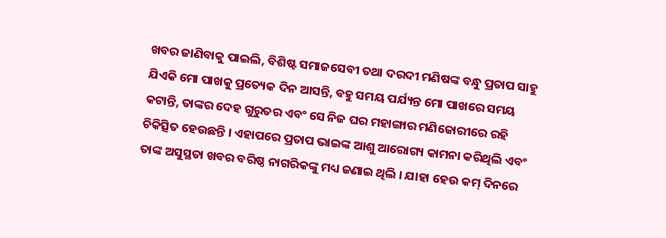ଖବର ଜାଣିବାକୁ ପାଇଲି, ବିଶିଷ୍ଟ ସମାଜସେବୀ ତଥା ଦରଦୀ ମଣିଷଙ୍କ ବନ୍ଧୁ ପ୍ରତାପ ସାହୁ ଯିଏକି ମୋ ପାଖକୁ ପ୍ରତ୍ୟେକ ଦିନ ଆସନ୍ତି, ବହୁ ସମୟ ପର୍ଯ୍ୟନ୍ତ ମୋ ପାଖରେ ସମୟ କଟାନ୍ତି, ତାଙ୍କର ଦେହ ଗୁରୁତର ଏବଂ ସେ ନିଜ ଘର ମହାଙ୍ଗାର ମଣିଜୋରୀରେ ରହି ଚିକିତ୍ସିତ ହେଉଛନ୍ତି । ଏହାପରେ ପ୍ରତାପ ଭାଇଙ୍କ ଆଶୁ ଆରୋଗ୍ୟ କାମନା କରିଥିଲି ଏବଂ ତାଙ୍କ ଅସୁସ୍ଥତା ଖବର ବରିଷ୍ଠ ନାଗରିକଙ୍କୁ ମଧ୍ୟ ଜଣାଇ ଥିଲି । ଯାହା ହେଉ କମ୍ ଦିନରେ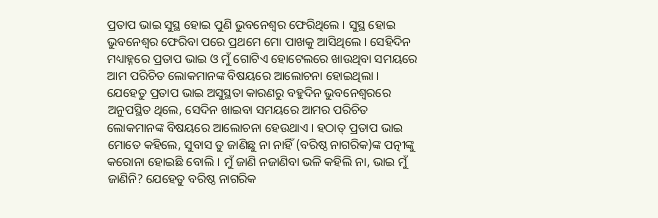ପ୍ରତାପ ଭାଇ ସୁସ୍ଥ ହୋଇ ପୁଣି ଭୁବନେଶ୍ୱର ଫେରିଥିଲେ । ସୁସ୍ଥ ହୋଇ ଭୁବନେଶ୍ୱର ଫେରିବା ପରେ ପ୍ରଥମେ ମୋ ପାଖକୁ ଆସିଥିଲେ । ସେହିଦିନ ମଧ୍ୟାହ୍ନରେ ପ୍ରତାପ ଭାଇ ଓ ମୁଁ ଗୋଟିଏ ହୋଟେଲରେ ଖାଉଥିବା ସମୟରେ ଆମ ପରିଚିତ ଲୋକମାନଙ୍କ ବିଷୟରେ ଆଲୋଚନା ହୋଇଥିଲା । ଯେହେତୁ ପ୍ରତାପ ଭାଇ ଅସୁସ୍ଥତା କାରଣରୁ ବହୁଦିନ ଭୁବନେଶ୍ୱରରେ ଅନୁପସ୍ଥିତ ଥିଲେ, ସେଦିନ ଖାଇବା ସମୟରେ ଆମର ପରିଚିତ ଲୋକମାନଙ୍କ ବିଷୟରେ ଆଲୋଚନା ହେଉଥାଏ । ହଠାତ୍ ପ୍ରତାପ ଭାଇ ମୋତେ କହିଲେ, ସୁବାସ ତୁ ଜାଣିଛୁ ନା ନାହିଁ (ବରିଷ୍ଠ ନାଗରିକ)ଙ୍କ ପତ୍ନୀଙ୍କୁ କରୋନା ହୋଇଛି ବୋଲି । ମୁଁ ଜାଣି ନଜାଣିବା ଭଳି କହିଲି ନା, ଭାଇ ମୁଁ ଜାଣିନି? ଯେହେତୁ ବରିଷ୍ଠ ନାଗରିକ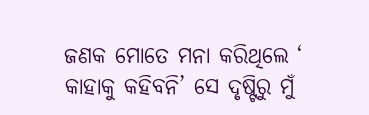ଜଣକ ମୋତେ ମନା କରିଥିଲେ ‘ କାହାକୁ କହିବନି’ ସେ ଦୃଷ୍ଟିରୁ ମୁଁ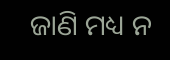ଜାଣି ମଧ୍ୟ ନ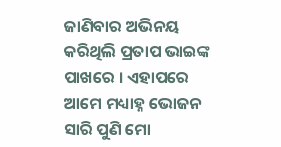ଜାଣିବାର ଅଭିନୟ କରିଥିଲି ପ୍ରତାପ ଭାଇଙ୍କ ପାଖରେ । ଏହାପରେ ଆମେ ମଧ୍ୟାହ୍ନ ଭୋଜନ ସାରି ପୁଣି ମୋ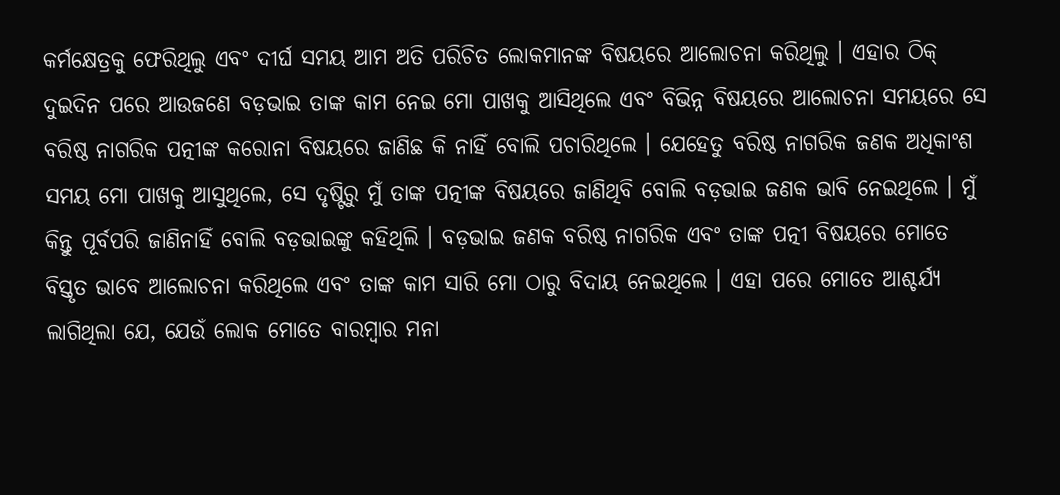କର୍ମକ୍ଷେତ୍ରକୁ ଫେରିଥିଲୁ ଏବଂ ଦୀର୍ଘ ସମୟ ଆମ ଅତି ପରିଚିତ ଲୋକମାନଙ୍କ ବିଷୟରେ ଆଲୋଚନା କରିଥିଲୁ । ଏହାର ଠିକ୍ ଦୁଇଦିନ ପରେ ଆଉଜଣେ ବଡ଼ଭାଇ ତାଙ୍କ କାମ ନେଇ ମୋ ପାଖକୁ ଆସିଥିଲେ ଏବଂ ବିଭିନ୍ନ ବିଷୟରେ ଆଲୋଚନା ସମୟରେ ସେ ବରିଷ୍ଠ ନାଗରିକ ପତ୍ନୀଙ୍କ କରୋନା ବିଷୟରେ ଜାଣିଛ କି ନାହିଁ ବୋଲି ପଚାରିଥିଲେ । ଯେହେତୁ ବରିଷ୍ଠ ନାଗରିକ ଜଣକ ଅଧିକାଂଶ ସମୟ ମୋ ପାଖକୁ ଆସୁଥିଲେ, ସେ ଦୃଷ୍ଟିରୁ ମୁଁ ତାଙ୍କ ପତ୍ନୀଙ୍କ ବିଷୟରେ ଜାଣିଥିବି ବୋଲି ବଡ଼ଭାଇ ଜଣକ ଭାବି ନେଇଥିଲେ । ମୁଁ କିନ୍ତୁ ପୂର୍ବପରି ଜାଣିନାହିଁ ବୋଲି ବଡ଼ଭାଇଙ୍କୁ କହିଥିଲି । ବଡ଼ଭାଇ ଜଣକ ବରିଷ୍ଠ ନାଗରିକ ଏବଂ ତାଙ୍କ ପତ୍ନୀ ବିଷୟରେ ମୋତେ ବିସ୍ତୃତ ଭାବେ ଆଲୋଚନା କରିଥିଲେ ଏବଂ ତାଙ୍କ କାମ ସାରି ମୋ ଠାରୁ ବିଦାୟ ନେଇଥିଲେ । ଏହା ପରେ ମୋତେ ଆଶ୍ଚର୍ଯ୍ୟ ଲାଗିଥିଲା ଯେ, ଯେଉଁ ଲୋକ ମୋତେ ବାରମ୍ବାର ମନା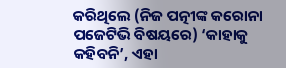କରିଥିଲେ (ନିଜ ପତ୍ନୀଙ୍କ କରୋନା ପଜେଟିଭି ବିଷୟରେ) ‘କାହାକୁ କହିବନି’, ଏହା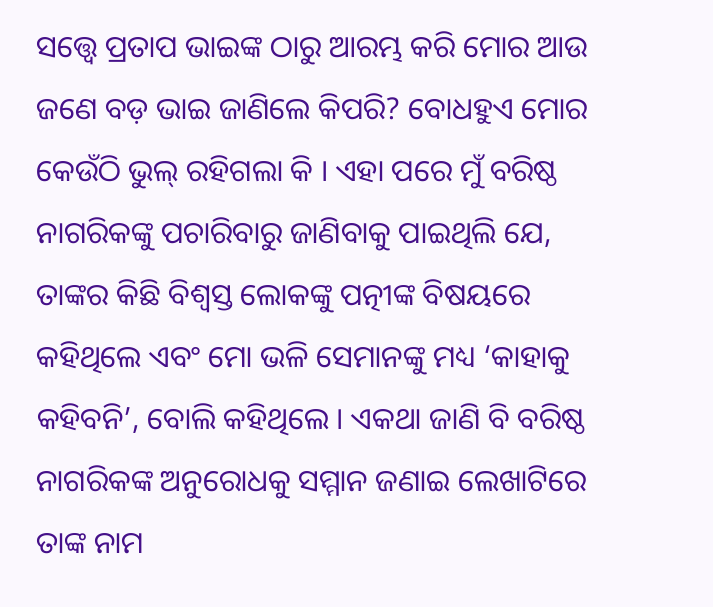ସତ୍ତ୍ୱେ ପ୍ରତାପ ଭାଇଙ୍କ ଠାରୁ ଆରମ୍ଭ କରି ମୋର ଆଉ ଜଣେ ବଡ଼ ଭାଇ ଜାଣିଲେ କିପରି? ବୋଧହୁଏ ମୋର କେଉଁଠି ଭୁଲ୍ ରହିଗଲା କି । ଏହା ପରେ ମୁଁ ବରିଷ୍ଠ ନାଗରିକଙ୍କୁ ପଚାରିବାରୁ ଜାଣିବାକୁ ପାଇଥିଲି ଯେ, ତାଙ୍କର କିଛି ବିଶ୍ୱସ୍ତ ଲୋକଙ୍କୁ ପତ୍ନୀଙ୍କ ବିଷୟରେ କହିଥିଲେ ଏବଂ ମୋ ଭଳି ସେମାନଙ୍କୁ ମଧ୍ୟ ‘କାହାକୁ କହିବନି’, ବୋଲି କହିଥିଲେ । ଏକଥା ଜାଣି ବି ବରିଷ୍ଠ ନାଗରିକଙ୍କ ଅନୁରୋଧକୁ ସମ୍ମାନ ଜଣାଇ ଲେଖାଟିରେ ତାଙ୍କ ନାମ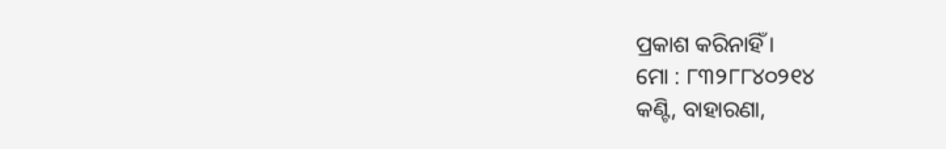ପ୍ରକାଶ କରିନାହିଁ ।
ମୋ : ୮୩୨୮୮୪୦୨୧୪
କଣ୍ଟି, ବାହାରଣା,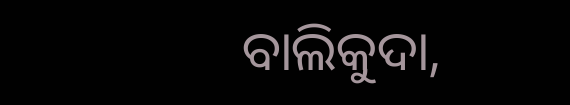ବାଲିକୁଦା,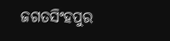ଜଗତସିଂହପୁର